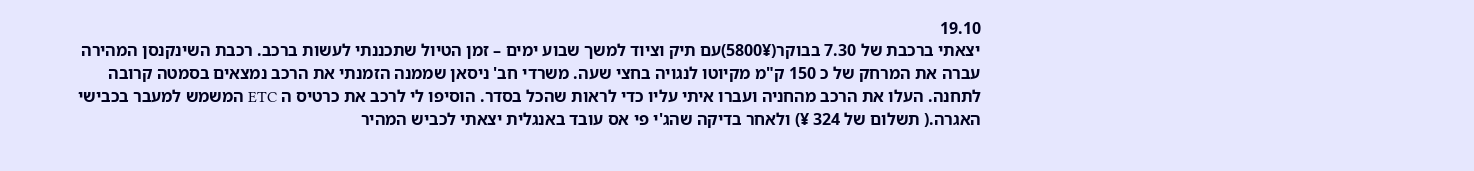19.10
יצאתי ברכבת של 7.30 בבוקר(5800¥)עם תיק וציוד למשך שבוע ימים – זמן הטיול שתכננתי לעשות ברכב. רכבת השינקנסן המהירה עברה את המרחק של כ 150 ק"מ מקיוטו לנגויה בחצי שעה. משרדי חב' ניסאן שממנה הזמנתי את הרכב נמצאים בסמטה קרובה לתחנה. העלו את הרכב מהחניה ועברו איתי עליו כדי לראות שהכל בסדר. הוסיפו לי לרכב את כרטיס ה ETC המשמש למעבר בכבישי האגרה.( תשלום של 324 ¥) ולאחר בדיקה שהג'י פי אס עובד באנגלית יצאתי לכביש המהיר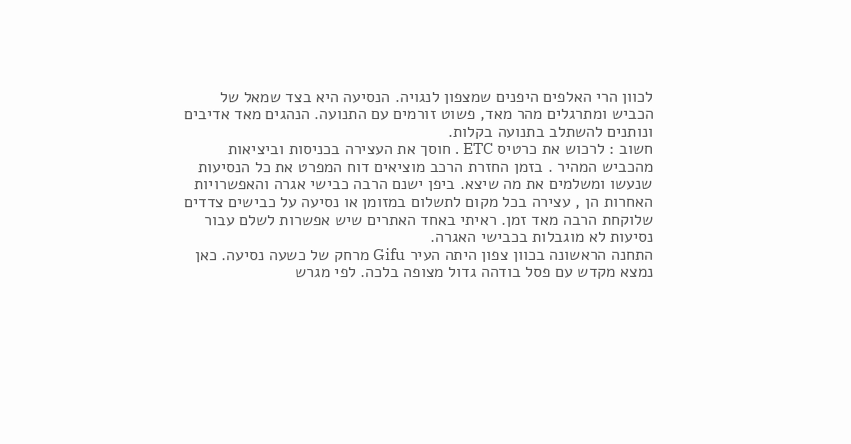לכוון הרי האלפים היפנים שמצפון לנגויה. הנסיעה היא בצד שמאל של הכביש ומתרגלים מהר מאד, פשוט זורמים עם התנועה. הנהגים מאד אדיבים ונותנים להשתלב בתנועה בקלות.
חשוב : לרכוש את כרטיס ETC . חוסך את העצירה בכניסות וביציאות מהכביש המהיר . בזמן החזרת הרכב מוציאים דוח המפרט את כל הנסיעות שנעשו ומשלמים את מה שיצא. ביפן ישנם הרבה כבישי אגרה והאפשרויות האחרות הן , עצירה בכל מקום לתשלום במזומן או נסיעה על כבישים צדדים שלוקחת הרבה מאד זמן. ראיתי באחד האתרים שיש אפשרות לשלם עבור נסיעות לא מוגבלות בכבישי האגרה.
התחנה הראשונה בכוון צפון היתה העיר Gifu מרחק של כשעה נסיעה. כאן נמצא מקדש עם פסל בודהה גדול מצופה בלכה. לפי מגרש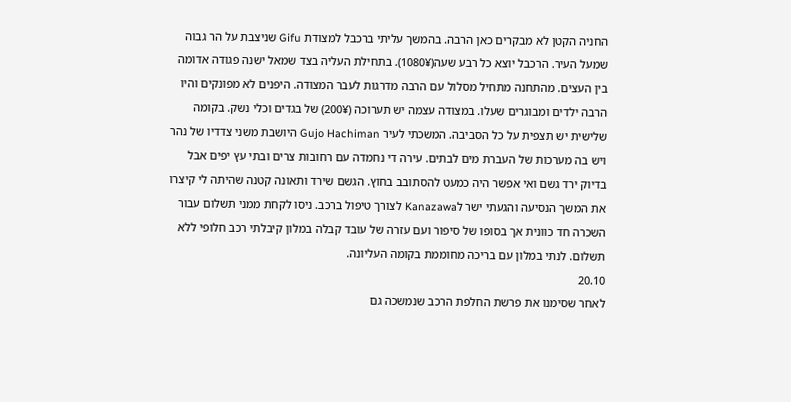החניה הקטן לא מבקרים כאן הרבה. בהמשך עליתי ברכבל למצודת Gifu שניצבת על הר גבוה שמעל העיר. הרכבל יוצא כל רבע שעה(1080¥). בתחילת העליה בצד שמאל ישנה פגודה אדומה בין העצים. מהתחנה מתחיל מסלול עם הרבה מדרגות לעבר המצודה. היפנים לא מפונקים והיו הרבה ילדים ומבוגרים שעלו. במצודה עצמה יש תערוכה (200¥) של בגדים וכלי נשק. בקומה שלישית יש תצפית על כל הסביבה. המשכתי לעיר Gujo Hachiman היושבת משני צדדיו של נהר ויש בה מערכות של העברת מים לבתים. עירה די נחמדה עם רחובות צרים ובתי עץ יפים אבל בדיוק ירד גשם ואי אפשר היה כמעט להסתובב בחוץ. הגשם שירד ותאונה קטנה שהיתה לי קיצרו את המשך הנסיעה והגעתי ישר לKanazawa לצורך טיפול ברכב. ניסו לקחת ממני תשלום עבור השכרה חד כוונית אך בסופו של סיפור ועם עזרה של עובד קבלה במלון קיבלתי רכב חלופי ללא תשלום. לנתי במלון עם בריכה מחוממת בקומה העליונה.
20.10
לאחר שסימנו את פרשת החלפת הרכב שנמשכה גם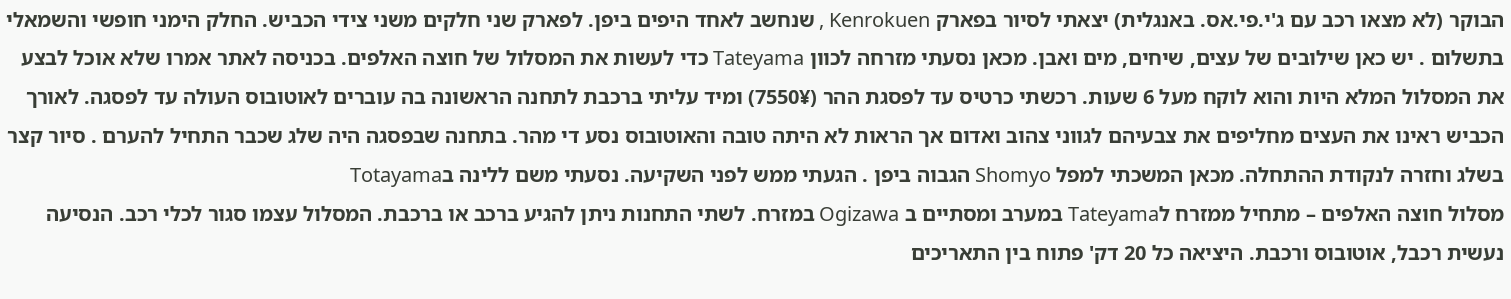הבוקר (לא מצאו רכב עם ג'י.פי.אס. באנגלית) יצאתי לסיור בפארק Kenrokuen , שנחשב לאחד היפים ביפן. לפארק שני חלקים משני צידי הכביש. החלק הימני חופשי והשמאלי בתשלום . יש כאן שילובים של עצים, שיחים, מים ואבן. מכאן נסעתי מזרחה לכוון Tateyama כדי לעשות את המסלול של חוצה האלפים. בכניסה לאתר אמרו שלא אוכל לבצע את המסלול המלא היות והוא לוקח מעל 6 שעות. רכשתי כרטיס עד לפסגת ההר (7550¥) ומיד עליתי ברכבת לתחנה הראשונה בה עוברים לאוטובוס העולה עד לפסגה. לאורך הכביש ראינו את העצים מחליפים את צבעיהם לגווני צהוב ואדום אך הראות לא היתה טובה והאוטובוס נסע די מהר. בתחנה שבפסגה היה שלג שכבר התחיל להערם . סיור קצר בשלג וחזרה לנקודת ההתחלה. מכאן המשכתי למפל Shomyo הגבוה ביפן . הגעתי ממש לפני השקיעה. נסעתי משם ללינה בTotayama
מסלול חוצה האלפים – מתחיל ממזרח לTateyama במערב ומסתיים ב Ogizawa במזרח. לשתי התחנות ניתן להגיע ברכב או ברכבת. המסלול עצמו סגור לכלי רכב. הנסיעה נעשית רכבל, אוטובוס ורכבת. היציאה כל 20 דק' פתוח בין התאריכים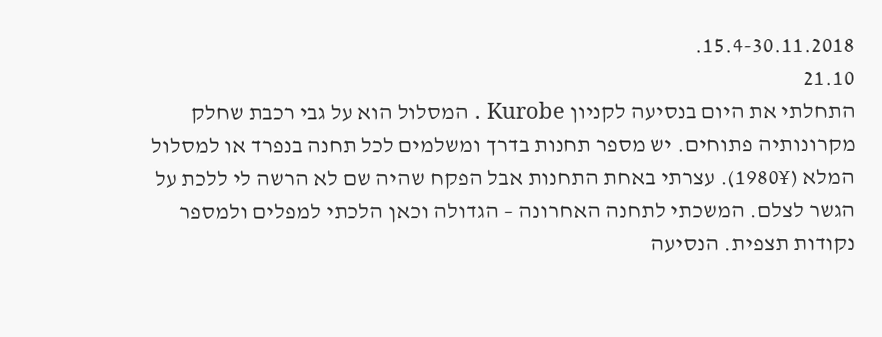15.4-30.11.2018.
21.10
התחלתי את היום בנסיעה לקניון Kurobe . המסלול הוא על גבי רכבת שחלק מקרונותיה פתוחים. יש מספר תחנות בדרך ומשלמים לכל תחנה בנפרד או למסלול המלא (1980¥). עצרתי באחת התחנות אבל הפקח שהיה שם לא הרשה לי ללכת על הגשר לצלם. המשכתי לתחנה האחרונה – הגדולה וכאן הלכתי למפלים ולמספר נקודות תצפית. הנסיעה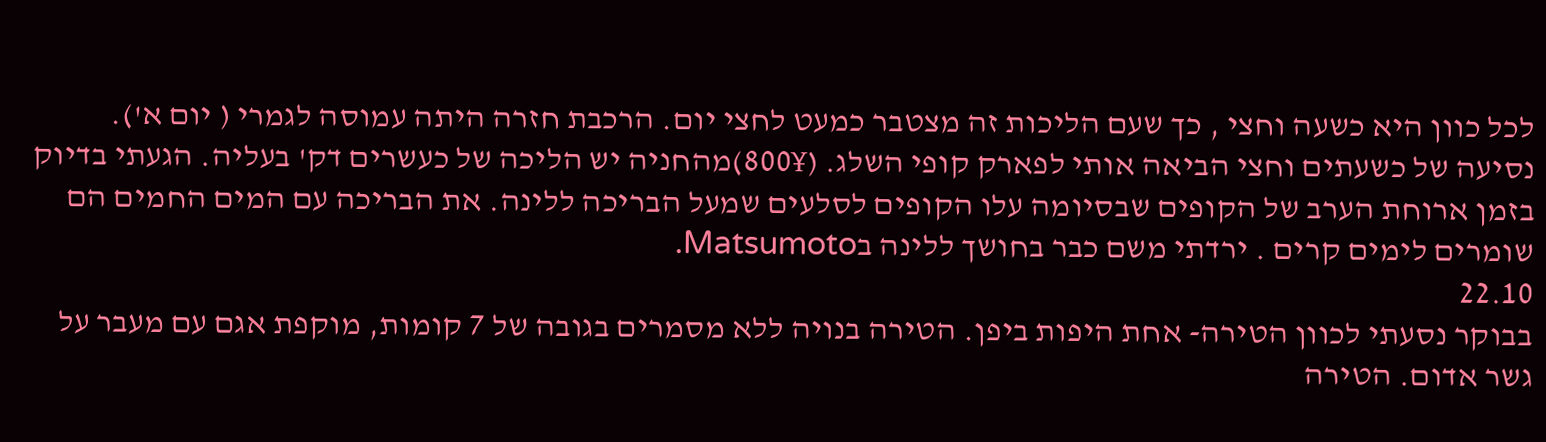לכל כוון היא כשעה וחצי , כך שעם הליכות זה מצטבר כמעט לחצי יום. הרכבת חזרה היתה עמוסה לגמרי ( יום א'). נסיעה של כשעתים וחצי הביאה אותי לפארק קופי השלג. (800¥)מהחניה יש הליכה של כעשרים דק' בעליה. הגעתי בדיוק בזמן ארוחת הערב של הקופים שבסיומה עלו הקופים לסלעים שמעל הבריכה ללינה. את הבריכה עם המים החמים הם שומרים לימים קרים . ירדתי משם כבר בחושך ללינה בMatsumoto.
22.10
בבוקר נסעתי לכוון הטירה- אחת היפות ביפן. הטירה בנויה ללא מסמרים בגובה של 7 קומות, מוקפת אגם עם מעבר על גשר אדום. הטירה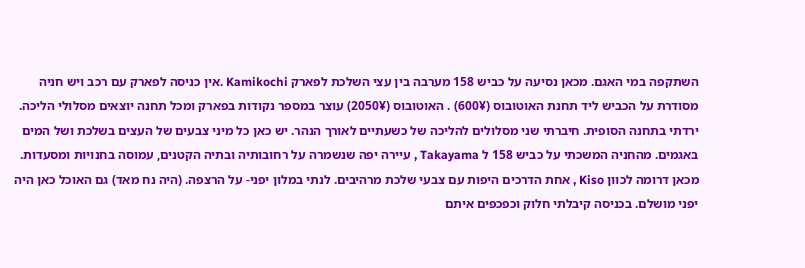השתקפה במי האגם. מכאן נסיעה על כביש 158 מערבה בין עצי השלכת לפארק Kamikochi .אין כניסה לפארק עם רכב ויש חניה מסודרת על הכביש ליד תחנת האוטובוס (600¥) . האוטובוס (2050¥) עוצר במספר נקודות בפארק ומכל תחנה יוצאים מסלולי הליכה. ירדתי בתחנה הסופית. חיברתי שני מסלולים להליכה של כשעתיים לאורך הנהר. יש כאן כל מיני צבעים של העצים בשלכת ושל המים באגמים. מהחניה המשכתי על כביש 158 ל Takayama , עיירה יפה שנשמרה על רחובותיה ובתיה הקטנים, עמוסה בחנויות ומסעדות. מכאן דרומה לכוון Kiso , אחת הדרכים היפות עם צבעי שלכת מרהיבים. לנתי במלון יפני- על הרצפה. (היה נח מאד) גם האוכל כאן היה יפני מושלם. בכניסה קיבלתי חלוק וכפכפים איתם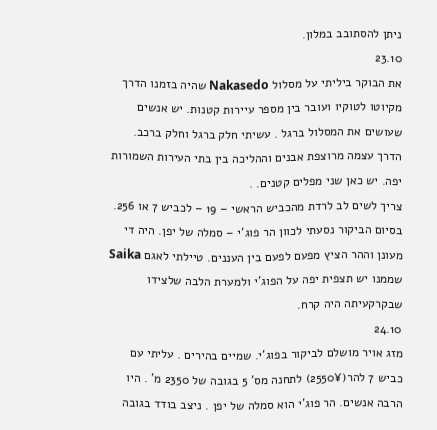ניתן להסתובב במלון.
23.10
את הבוקר ביליתי על מסלול Nakasedo שהיה בזמנו הדרך מקיוטו לטוקיו ועובר בין מספר עיירות קטנות. יש אנשים שעושים את המסלול ברגל . עשיתי חלק ברגל וחלק ברכב. הדרך עצמה מרוצפת אבנים וההליכה בין בתי העירות השמורות יפה. יש כאן שני מפלים קטנים. .
צריך לשים לב לרדת מהכביש הראשי – 19 – לכביש 7 או 256.
בסיום הביקור נסעתי לכוון הר פוג'י – סמלה של יפן. היה די מעונן וההר הציץ מפעם לפעם בין העננים. טיילתי לאגם Saika שממנו יש תצפית יפה על הפוג'י ולמערת הלבה שלצידו שבקרקעיתה היה קרח.
24.10
מזג אויר מושלם לביקור בפוג'י. שמיים בהירים . עליתי עם כביש 7 להר(2550¥) לתחנה מס' 5 בגובה של 2350 מ' . היו הרבה אנשים. הר פוג'י הוא סמלה של יפן . ניצב בודד בגובה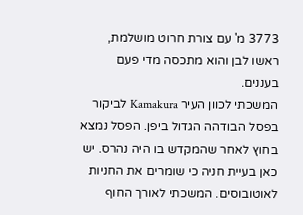3773 מ' עם צורת חרוט מושלמת, ראשו לבן והוא מתכסה מדי פעם בעננים.
המשכתי לכוון העיר Kamakura לביקור בפסל הבודהה הגדול ביפן. הפסל נמצא בחוץ לאחר שהמקדש בו היה נהרס. יש כאן בעיית חניה כי שומרים את החניות לאוטובוסים. המשכתי לאורך החוף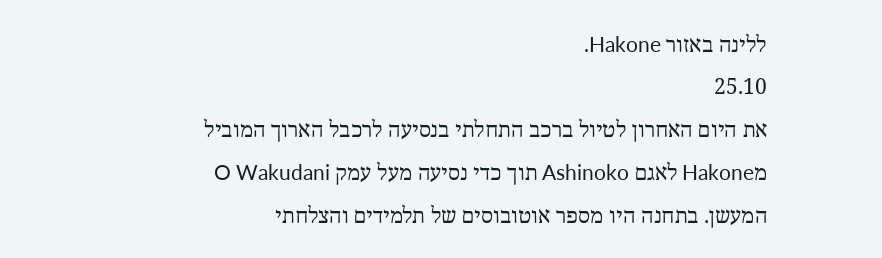ללינה באזור Hakone.
25.10
את היום האחרון לטיול ברכב התחלתי בנסיעה לרכבל הארוך המוביל מHakone לאגם Ashinoko תוך כדי נסיעה מעל עמק O Wakudani המעשן. בתחנה היו מספר אוטובוסים של תלמידים והצלחתי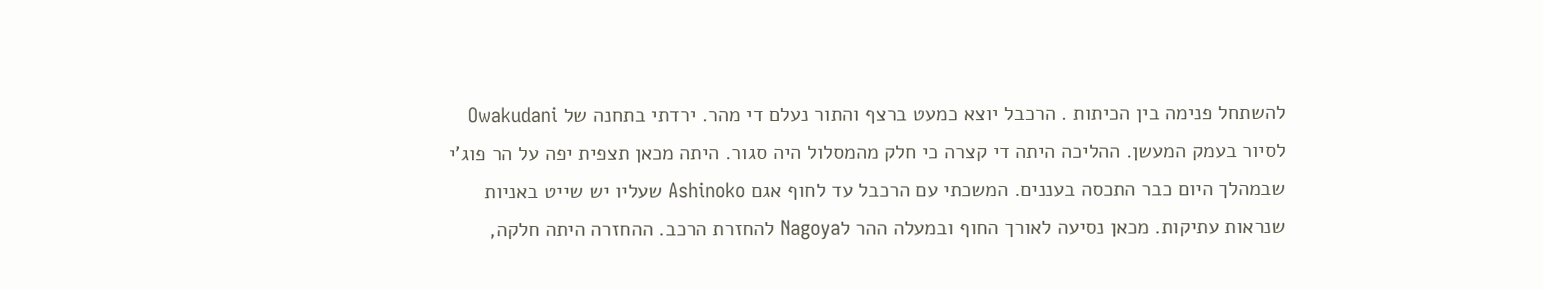להשתחל פנימה בין הכיתות . הרכבל יוצא כמעט ברצף והתור נעלם די מהר. ירדתי בתחנה של Owakudani לסיור בעמק המעשן. ההליכה היתה די קצרה כי חלק מהמסלול היה סגור. היתה מכאן תצפית יפה על הר פוג'י שבמהלך היום כבר התכסה בעננים. המשכתי עם הרכבל עד לחוף אגם Ashinoko שעליו יש שייט באניות שנראות עתיקות. מכאן נסיעה לאורך החוף ובמעלה ההר לNagoya להחזרת הרכב. ההחזרה היתה חלקה,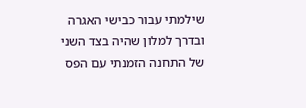שילמתי עבור כבישי האגרה ובדרך למלון שהיה בצד השני של התחנה הזמנתי עם הפס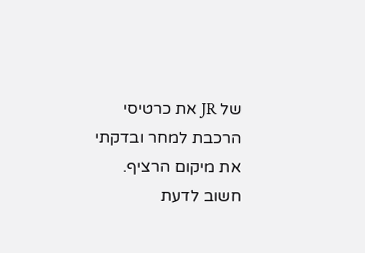של JR את כרטיסי הרכבת למחר ובדקתי את מיקום הרציף. חשוב לדעת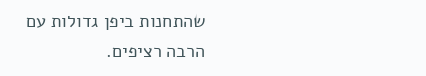שהתחנות ביפן גדולות עם הרבה רציפים.